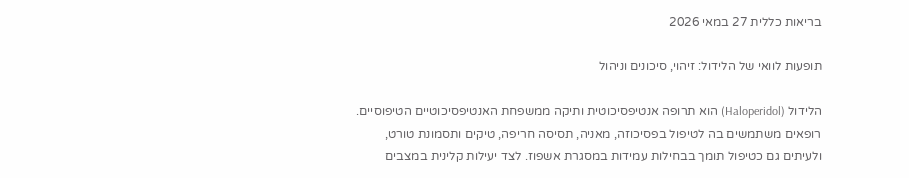בריאות כללית 27 במאי 2026

תופעות לוואי של הלידול: זיהוי, סיכונים וניהול

הלידול (Haloperidol) הוא תרופה אנטיפסיכוטית ותיקה ממשפחת האנטיפסיכוטיים הטיפוסיים. רופאים משתמשים בה לטיפול בפסיכוזה, מאניה, תסיסה חריפה, טיקים ותסמונת טורט, ולעיתים גם כטיפול תומך בבחילות עמידות במסגרת אשפוז. לצד יעילות קלינית במצבים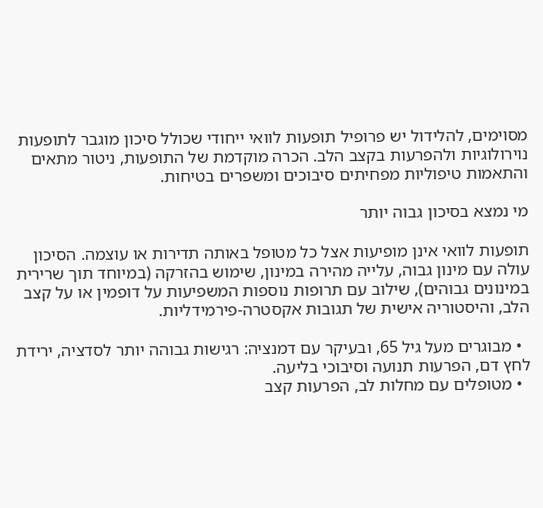מסוימים, להלידול יש פרופיל תופעות לוואי ייחודי שכולל סיכון מוגבר לתופעות נוירולוגיות ולהפרעות בקצב הלב. הכרה מוקדמת של התופעות, ניטור מתאים והתאמות טיפוליות מפחיתים סיבוכים ומשפרים בטיחות.

מי נמצא בסיכון גבוה יותר

תופעות לוואי אינן מופיעות אצל כל מטופל באותה תדירות או עוצמה. הסיכון עולה עם מינון גבוה, עלייה מהירה במינון, שימוש בהזרקה (במיוחד תוך שרירית במינונים גבוהים), שילוב עם תרופות נוספות המשפיעות על דופמין או על קצב הלב, והיסטוריה אישית של תגובות אקסטרה-פירמידליות.

  • מבוגרים מעל גיל 65, ובעיקר עם דמנציה: רגישות גבוהה יותר לסדציה, ירידת לחץ דם, הפרעות תנועה וסיבוכי בליעה.
  • מטופלים עם מחלות לב, הפרעות קצב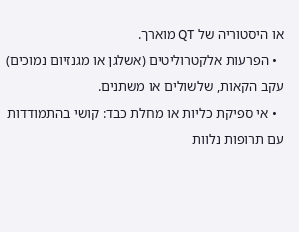או היסטוריה של QT מוארך.
  • הפרעות אלקטרוליטים (אשלגן או מגנזיום נמוכים) עקב הקאות, שלשולים או משתנים.
  • אי ספיקת כליות או מחלת כבד: קושי בהתמודדות עם תרופות נלוות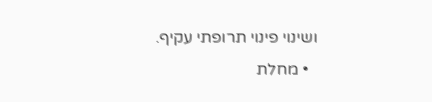ושינוי פינוי תרופתי עקיף.
  • מחלת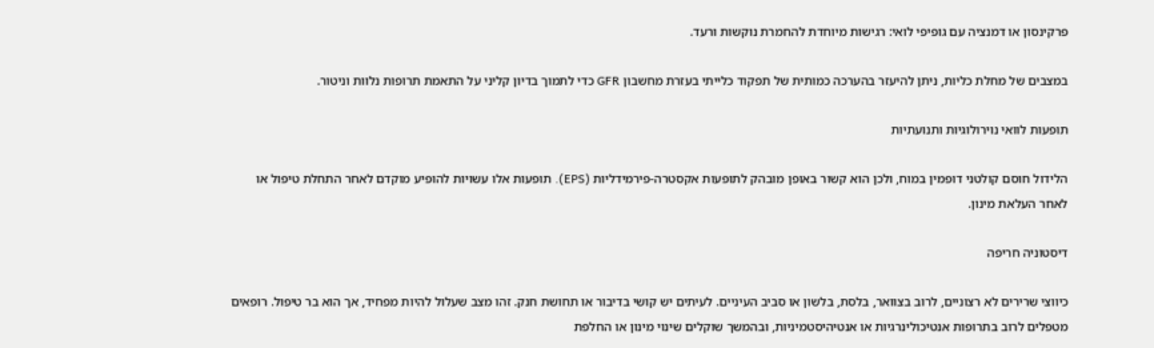פרקינסון או דמנציה עם גופיפי לואי: רגישות מיוחדת להחמרת נוקשות ורעד.

במצבים של מחלת כליות, ניתן להיעזר בהערכה כמותית של תפקוד כלייתי בעזרת מחשבון GFR כדי לתמוך בדיון קליני על התאמת תרופות נלוות וניטור.

תופעות לוואי נוירולוגיות ותנועתיות

הלידול חוסם קולטני דופמין במוח, ולכן הוא קשור באופן מובהק לתופעות אקסטרה-פירמידליות (EPS). תופעות אלו עשויות להופיע מוקדם לאחר התחלת טיפול או לאחר העלאת מינון.

דיסטוניה חריפה

כיווצי שרירים לא רצוניים, לרוב בצוואר, בלסת, בלשון או סביב העיניים. לעיתים יש קושי בדיבור או תחושת חנק. זהו מצב שעלול להיות מפחיד, אך הוא בר טיפול. רופאים מטפלים לרוב בתרופות אנטיכולינרגיות או אנטיהיסטמיניות, ובהמשך שוקלים שינוי מינון או החלפת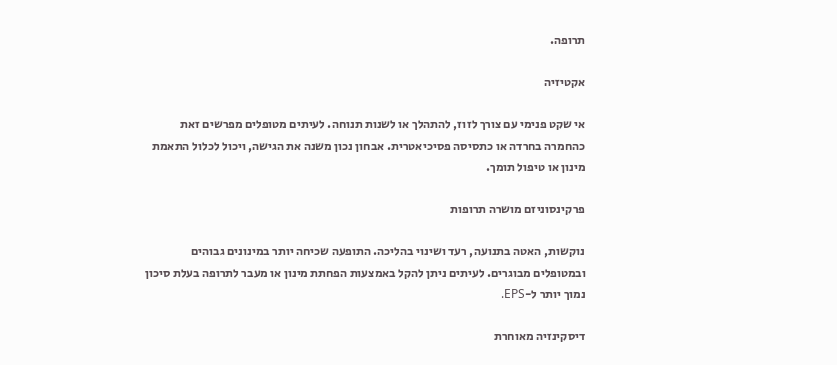תרופה.

אקטיזיה

אי שקט פנימי עם צורך לזוז, להתהלך או לשנות תנוחה. לעיתים מטופלים מפרשים זאת כהחמרה בחרדה או כתסיסה פסיכיאטרית. אבחון נכון משנה את הגישה, ויכול לכלול התאמת מינון או טיפול תומך.

פרקינסוניזם מושרה תרופות

נוקשות, האטה בתנועה, רעד ושינוי בהליכה. התופעה שכיחה יותר במינונים גבוהים ובמטופלים מבוגרים. לעיתים ניתן להקל באמצעות הפחתת מינון או מעבר לתרופה בעלת סיכון נמוך יותר ל-EPS.

דיסקינזיה מאוחרת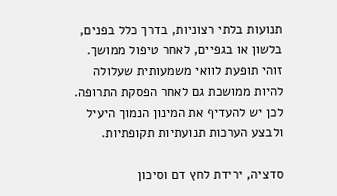תנועות בלתי רצוניות, בדרך כלל בפנים, בלשון או בגפיים, לאחר טיפול ממושך. זוהי תופעת לוואי משמעותית שעלולה להיות ממושכת גם לאחר הפסקת התרופה. לכן יש להעדיף את המינון הנמוך היעיל ולבצע הערכות תנועתיות תקופתיות.

סדציה, ירידת לחץ דם וסיכון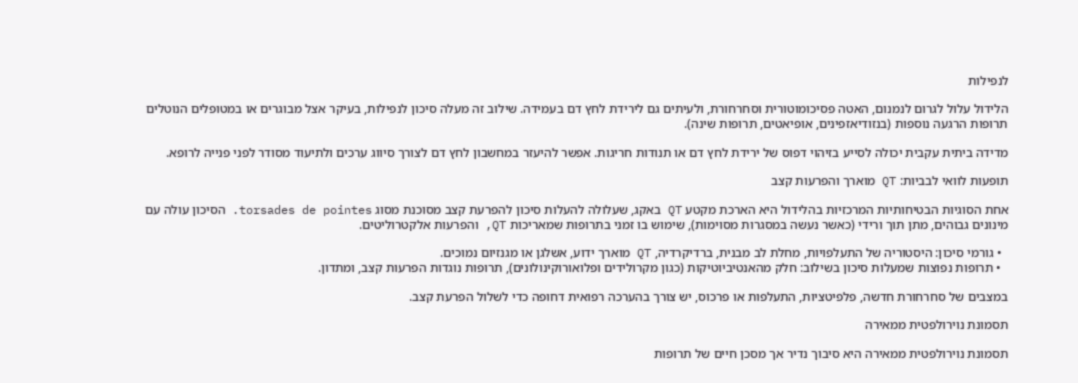לנפילות

הלידול עלול לגרום לנמנום, האטה פסיכומוטורית וסחרחורת, ולעיתים גם לירידת לחץ דם בעמידה. שילוב זה מעלה סיכון לנפילות, בעיקר אצל מבוגרים או במטופלים הנוטלים תרופות הרגעה נוספות (בנזודיאזפינים, אופיאטים, תרופות שינה).

מדידה ביתית עקבית יכולה לסייע בזיהוי דפוס של ירידת לחץ דם או תנודות חריגות. אפשר להיעזר במחשבון לחץ דם לצורך סיווג ערכים ולתיעוד מסודר לפני פנייה לרופא.

תופעות לוואי לבביות: QT מוארך והפרעות קצב

אחת הסוגיות הבטיחותיות המרכזיות בהלידול היא הארכת מקטע QT באקג, שעלולה להעלות סיכון להפרעת קצב מסוכנת מסוג torsades de pointes. הסיכון עולה עם מינונים גבוהים, מתן תוך ורידי (כאשר נעשה במסגרות מסוימות), שימוש בו זמני בתרופות שמאריכות QT, והפרעות אלקטרוליטים.

  • גורמי סיכון: היסטוריה של התעלפויות, מחלת לב מבנית, ברדיקרדיה, QT מוארך ידוע, אשלגן או מגנזיום נמוכים.
  • תרופות נפוצות שמעלות סיכון בשילוב: חלק מהאנטיביוטיקות (כגון מקרולידים ופלואורוקינולונים), תרופות נוגדות הפרעות קצב, ומתדון.

במצבים של סחרחורת חדשה, פלפיטציות, התעלפות או פרכוס, יש צורך בהערכה רפואית דחופה כדי לשלול הפרעת קצב.

תסמונת נוירולפטית ממאירה

תסמונת נוירולפטית ממאירה היא סיבוך נדיר אך מסכן חיים של תרופות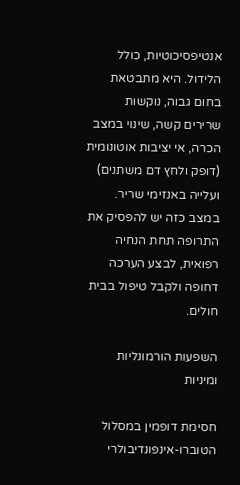אנטיפסיכוטיות, כולל הלידול. היא מתבטאת בחום גבוה, נוקשות שרירים קשה, שינוי במצב הכרה, אי יציבות אוטונומית (דופק ולחץ דם משתנים) ועלייה באנזימי שריר. במצב כזה יש להפסיק את התרופה תחת הנחיה רפואית, לבצע הערכה דחופה ולקבל טיפול בבית חולים.

השפעות הורמונליות ומיניות

חסימת דופמין במסלול הטוברו-אינפונדיבולרי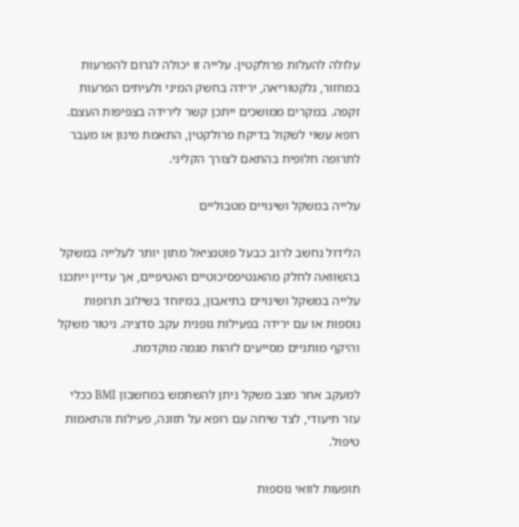עלולה להעלות פרולקטין. עלייה זו יכולה לגרום להפרעות במחזור, גלקטוריאה, ירידה בחשק המיני ולעיתים הפרעות זקפה. במקרים ממושכים ייתכן קשר לירידה בצפיפות העצם. רופא עשוי לשקול בדיקת פרולקטין, התאמת מינון או מעבר לתרופה חלופית בהתאם לצורך הקליני.

עלייה במשקל ושינויים מטבוליים

הלידול נחשב לרוב כבעל פוטנציאל מתון יותר לעלייה במשקל בהשוואה לחלק מהאנטיפסיכוטיים האטיפיים, אך עדיין ייתכנו עלייה במשקל ושינויים בתיאבון, במיוחד בשילוב תרופות נוספות או עם ירידה בפעילות גופנית עקב סדציה. ניטור משקל והיקף מותניים מסייעים לזהות מגמה מוקדמת.

למעקב אחר מצב משקל ניתן להשתמש במחשבון BMI ככלי עזר תיעודי, לצד שיחה עם רופא על תזונה, פעילות והתאמות טיפול.

תופעות לוואי נוספות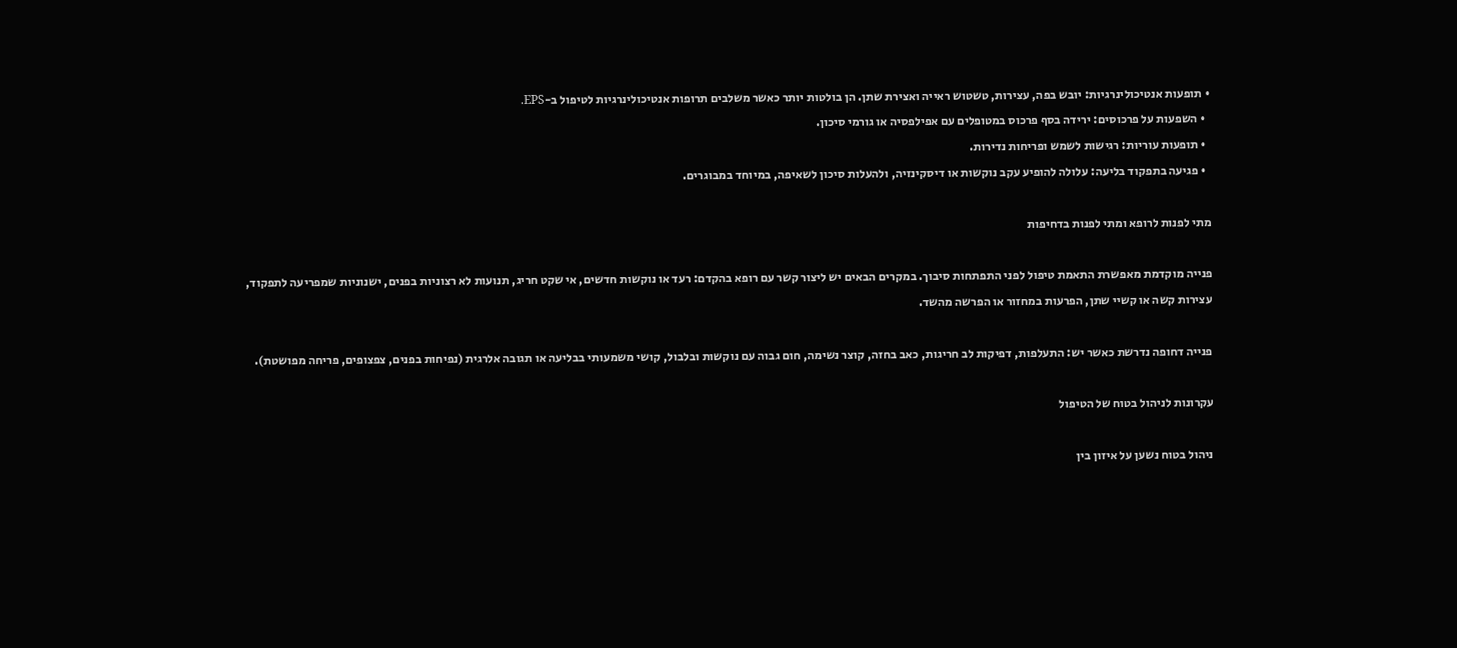• תופעות אנטיכולינרגיות: יובש בפה, עצירות, טשטוש ראייה ואצירת שתן. הן בולטות יותר כאשר משלבים תרופות אנטיכולינרגיות לטיפול ב-EPS.
  • השפעות על פרכוסים: ירידה בסף פרכוס במטופלים עם אפילפסיה או גורמי סיכון.
  • תופעות עוריות: רגישות לשמש ופריחות נדירות.
  • פגיעה בתפקוד בליעה: עלולה להופיע עקב נוקשות או דיסקינזיה, ולהעלות סיכון לשאיפה, במיוחד במבוגרים.

מתי לפנות לרופא ומתי לפנות בדחיפות

פנייה מוקדמת מאפשרת התאמת טיפול לפני התפתחות סיבוך. במקרים הבאים יש ליצור קשר עם רופא בהקדם: רעד או נוקשות חדשים, אי שקט חריג, תנועות לא רצוניות בפנים, ישנוניות שמפריעה לתפקוד, עצירות קשה או קשיי שתן, הפרעות במחזור או הפרשה מהשד.

פנייה דחופה נדרשת כאשר יש: התעלפות, דפיקות לב חריגות, כאב בחזה, קוצר נשימה, חום גבוה עם נוקשות ובלבול, קושי משמעותי בבליעה או תגובה אלרגית (נפיחות בפנים, צפצופים, פריחה מפושטת).

עקרונות לניהול בטוח של הטיפול

ניהול בטוח נשען על איזון בין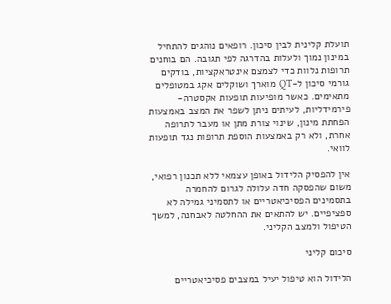תועלת קלינית לבין סיכון. רופאים נוהגים להתחיל במינון נמוך ולעלות בהדרגה לפי תגובה. הם בוחנים תרופות נלוות כדי לצמצם אינטראקציות, בודקים גורמי סיכון ל-QT מוארך ושוקלים אקג במטופלים מתאימים. כאשר מופיעות תופעות אקסטרה-פירמידליות, לעיתים ניתן לשפר את המצב באמצעות הפחתת מינון, שינוי צורת מתן או מעבר לתרופה אחרת, ולא רק באמצעות הוספת תרופות נגד תופעות לוואי.

אין להפסיק הלידול באופן עצמאי ללא תכנון רפואי, משום שהפסקה חדה עלולה לגרום להחמרה בתסמינים הפסיכיאטריים או לתסמיני גמילה לא ספציפיים. יש להתאים את ההחלטה לאבחנה, למשך הטיפול ולמצב הקליני.

סיכום קליני

הלידול הוא טיפול יעיל במצבים פסיכיאטריים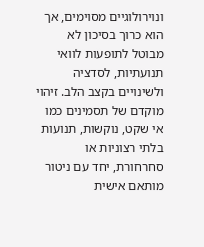ונוירולוגיים מסוימים, אך הוא כרוך בסיכון לא מבוטל לתופעות לוואי תנועתיות, לסדציה ולשינויים בקצב הלב. זיהוי מוקדם של תסמינים כמו אי שקט, נוקשות, תנועות בלתי רצוניות או סחרחורת, יחד עם ניטור מותאם אישית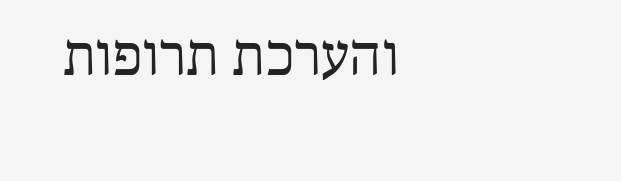והערכת תרופות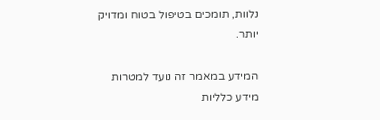נלוות, תומכים בטיפול בטוח ומדויק יותר.

המידע במאמר זה נועד למטרות מידע כלליות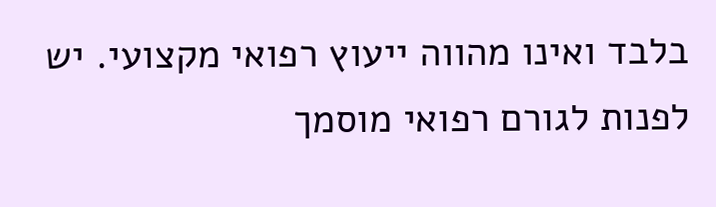בלבד ואינו מהווה ייעוץ רפואי מקצועי. יש לפנות לגורם רפואי מוסמך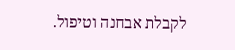לקבלת אבחנה וטיפול.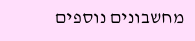מחשבונים נוספים